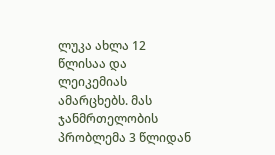ლუკა ახლა 12 წლისაა და ლეიკემიას ამარცხებს. მას ჯანმრთელობის პრობლემა 3 წლიდან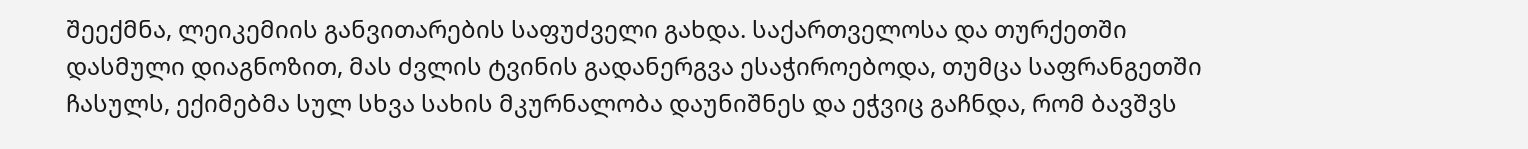შეექმნა, ლეიკემიის განვითარების საფუძველი გახდა. საქართველოსა და თურქეთში დასმული დიაგნოზით, მას ძვლის ტვინის გადანერგვა ესაჭიროებოდა, თუმცა საფრანგეთში ჩასულს, ექიმებმა სულ სხვა სახის მკურნალობა დაუნიშნეს და ეჭვიც გაჩნდა, რომ ბავშვს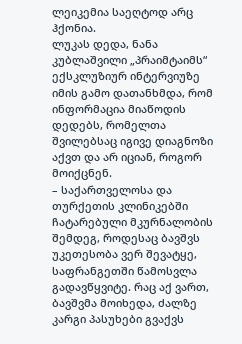ლეიკემია საეღტოდ არც ჰქონია.
ლუკას დედა, ნანა კუბლაშვილი „პრაიმტაიმს“ ექსკლუზიურ ინტერვიუზე იმის გამო დათანხმდა, რომ ინფორმაცია მიაწოდის დედებს, რომელთა შვილებსაც იგივე დიაგნოზი აქვთ და არ იციან, როგორ მოიქცნენ.
– საქართველოსა და თურქეთის კლინიკებში ჩატარებული მკურნალობის შემდეგ, როდესაც ბავშვს უკეთესობა ვერ შევატყე, საფრანგეთში წამოსვლა გადავწყვიტე. რაც აქ ვართ, ბავშვმა მოიხედა, ძალზე კარგი პასუხები გვაქვს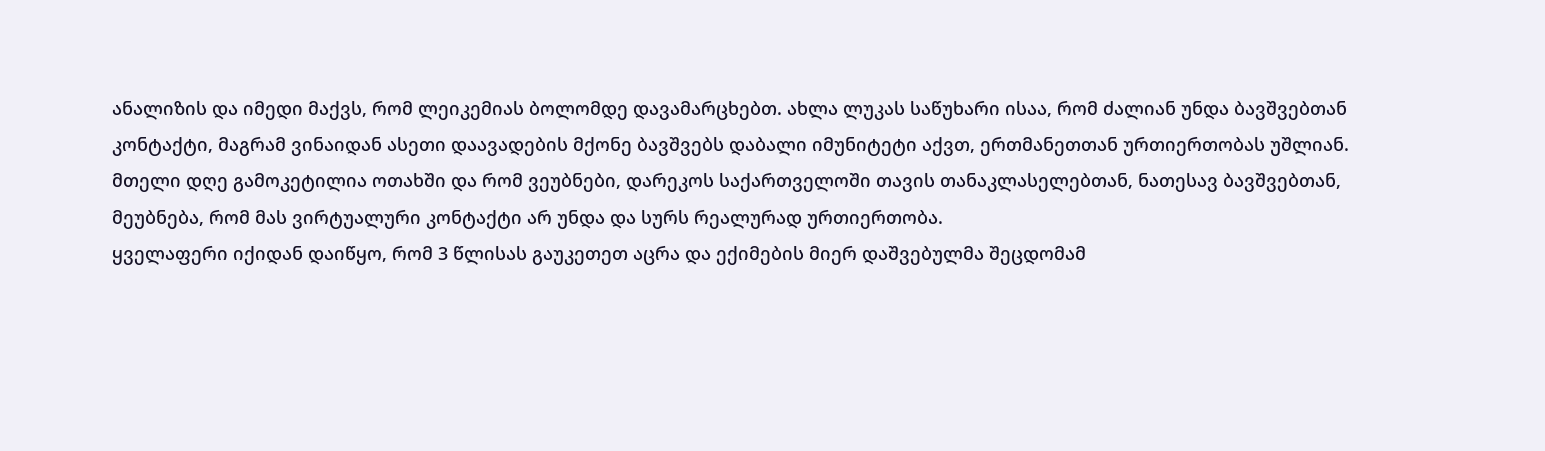ანალიზის და იმედი მაქვს, რომ ლეიკემიას ბოლომდე დავამარცხებთ. ახლა ლუკას საწუხარი ისაა, რომ ძალიან უნდა ბავშვებთან კონტაქტი, მაგრამ ვინაიდან ასეთი დაავადების მქონე ბავშვებს დაბალი იმუნიტეტი აქვთ, ერთმანეთთან ურთიერთობას უშლიან. მთელი დღე გამოკეტილია ოთახში და რომ ვეუბნები, დარეკოს საქართველოში თავის თანაკლასელებთან, ნათესავ ბავშვებთან, მეუბნება, რომ მას ვირტუალური კონტაქტი არ უნდა და სურს რეალურად ურთიერთობა.
ყველაფერი იქიდან დაიწყო, რომ 3 წლისას გაუკეთეთ აცრა და ექიმების მიერ დაშვებულმა შეცდომამ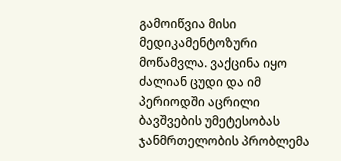გამოიწვია მისი მედიკამენტოზური მოწამვლა. ვაქცინა იყო ძალიან ცუდი და იმ პერიოდში აცრილი ბავშვების უმეტესობას ჯანმრთელობის პრობლემა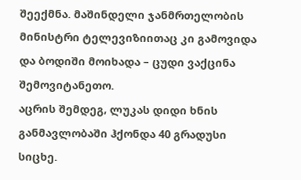შეექმნა. მაშინდელი ჯანმრთელობის მინისტრი ტელევიზიითაც კი გამოვიდა და ბოდიში მოიხადა – ცუდი ვაქცინა შემოვიტანეთო.
აცრის შემდეგ, ლუკას დიდი ხნის განმავლობაში ჰქონდა 40 გრადუსი სიცხე.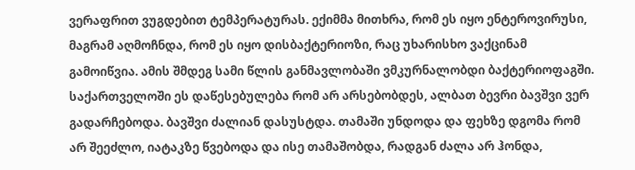ვერაფრით ვუგდებით ტემპერატურას. ექიმმა მითხრა, რომ ეს იყო ენტეროვირუსი, მაგრამ აღმოჩნდა, რომ ეს იყო დისბაქტერიოზი, რაც უხარისხო ვაქცინამ გამოიწვია. ამის შმდეგ სამი წლის განმავლობაში ვმკურნალობდი ბაქტერიოფაგში. საქართველოში ეს დაწესებულება რომ არ არსებობდეს, ალბათ ბევრი ბავშვი ვერ გადარჩებოდა. ბავშვი ძალიან დასუსტდა. თამაში უნდოდა და ფეხზე დგომა რომ არ შეეძლო, იატაკზე წვებოდა და ისე თამაშობდა, რადგან ძალა არ ჰონდა,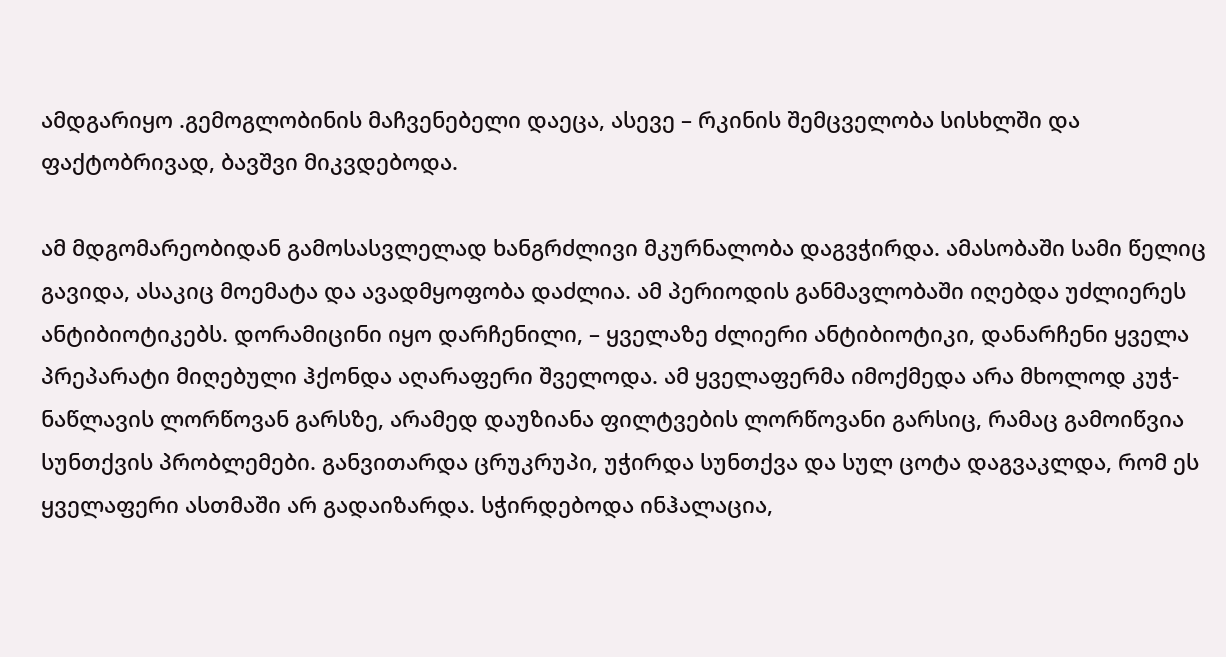ამდგარიყო .გემოგლობინის მაჩვენებელი დაეცა, ასევე – რკინის შემცველობა სისხლში და ფაქტობრივად, ბავშვი მიკვდებოდა.

ამ მდგომარეობიდან გამოსასვლელად ხანგრძლივი მკურნალობა დაგვჭირდა. ამასობაში სამი წელიც გავიდა, ასაკიც მოემატა და ავადმყოფობა დაძლია. ამ პერიოდის განმავლობაში იღებდა უძლიერეს ანტიბიოტიკებს. დორამიცინი იყო დარჩენილი, – ყველაზე ძლიერი ანტიბიოტიკი, დანარჩენი ყველა პრეპარატი მიღებული ჰქონდა აღარაფერი შველოდა. ამ ყველაფერმა იმოქმედა არა მხოლოდ კუჭ-ნაწლავის ლორწოვან გარსზე, არამედ დაუზიანა ფილტვების ლორწოვანი გარსიც, რამაც გამოიწვია სუნთქვის პრობლემები. განვითარდა ცრუკრუპი, უჭირდა სუნთქვა და სულ ცოტა დაგვაკლდა, რომ ეს ყველაფერი ასთმაში არ გადაიზარდა. სჭირდებოდა ინჰალაცია,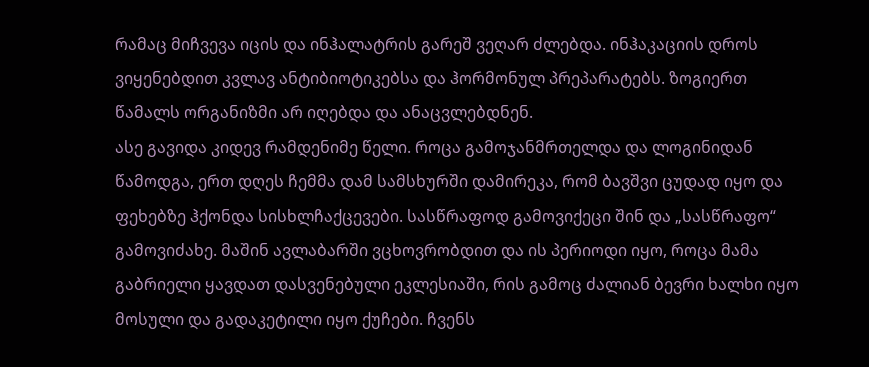რამაც მიჩვევა იცის და ინჰალატრის გარეშ ვეღარ ძლებდა. ინჰაკაციის დროს ვიყენებდით კვლავ ანტიბიოტიკებსა და ჰორმონულ პრეპარატებს. ზოგიერთ წამალს ორგანიზმი არ იღებდა და ანაცვლებდნენ.
ასე გავიდა კიდევ რამდენიმე წელი. როცა გამოჯანმრთელდა და ლოგინიდან წამოდგა, ერთ დღეს ჩემმა დამ სამსხურში დამირეკა, რომ ბავშვი ცუდად იყო და ფეხებზე ჰქონდა სისხლჩაქცევები. სასწრაფოდ გამოვიქეცი შინ და „სასწრაფო“ გამოვიძახე. მაშინ ავლაბარში ვცხოვრობდით და ის პერიოდი იყო, როცა მამა გაბრიელი ყავდათ დასვენებული ეკლესიაში, რის გამოც ძალიან ბევრი ხალხი იყო მოსული და გადაკეტილი იყო ქუჩები. ჩვენს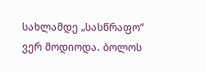სახლამდე „სასწრაფო“ ვერ მოდიოდა. ბოლოს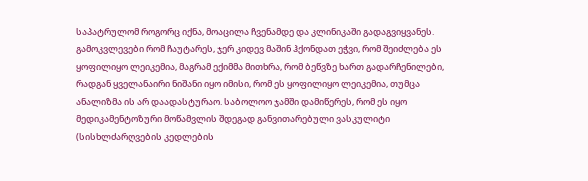საპატრულომ როგორც იქნა, მოაცილა ჩვენამდე და კლინიკაში გადაგვიყვანეს. გამოკვლევები რომ ჩაუტარეს, ჯერ კიდევ მაშინ ჰქონდათ ეჭვი, რომ შეიძლება ეს ყოფილიყო ლეიკემია, მაგრამ ექიმმა მითხრა, რომ ბეწვზე ხართ გადარჩენილები, რადგან ყველანაირი ნიშანი იყო იმისი, რომ ეს ყოფილიყო ლეიკემია, თუმცა ანალიზმა ის არ დაადასტურაო. საბოლოო ჯამში დამიწერეს, რომ ეს იყო მედიკამენტოზური მოწამვლის შდეგად განვითარებული ვასკულიტი (სისხლძარღვების კედლების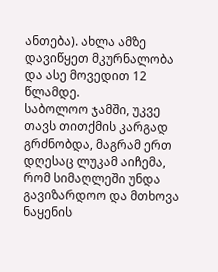ანთება). ახლა ამზე დავიწყეთ მკურნალობა და ასე მოვედით 12 წლამდე.
საბოლოო ჯამში, უკვე თავს თითქმის კარგად გრძნობდა, მაგრამ ერთ დღესაც ლუკამ აიჩემა, რომ სიმაღლეში უნდა გავიზარდოო და მთხოვა ნაყენის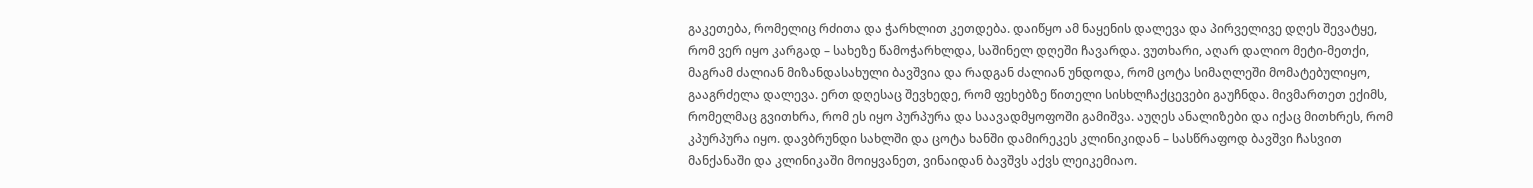გაკეთება, რომელიც რძითა და ჭარხლით კეთდება. დაიწყო ამ ნაყენის დალევა და პირველივე დღეს შევატყე, რომ ვერ იყო კარგად – სახეზე წამოჭარხლდა, საშინელ დღეში ჩავარდა. ვუთხარი, აღარ დალიო მეტი-მეთქი, მაგრამ ძალიან მიზანდასახული ბავშვია და რადგან ძალიან უნდოდა, რომ ცოტა სიმაღლეში მომატებულიყო, გააგრძელა დალევა. ერთ დღესაც შევხედე, რომ ფეხებზე წითელი სისხლჩაქცევები გაუჩნდა. მივმართეთ ექიმს, რომელმაც გვითხრა, რომ ეს იყო პურპურა და საავადმყოფოში გამიშვა. აუღეს ანალიზები და იქაც მითხრეს, რომ კპურპურა იყო. დავბრუნდი სახლში და ცოტა ხანში დამირეკეს კლინიკიდან – სასწრაფოდ ბავშვი ჩასვით მანქანაში და კლინიკაში მოიყვანეთ, ვინაიდან ბავშვს აქვს ლეიკემიაო.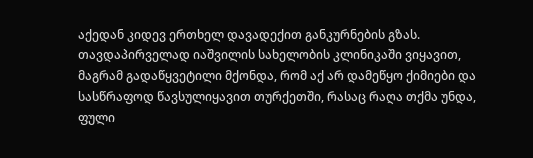აქედან კიდევ ერთხელ დავადექით განკურნების გზას. თავდაპირველად იაშვილის სახელობის კლინიკაში ვიყავით, მაგრამ გადაწყვეტილი მქონდა, რომ აქ არ დამეწყო ქიმიები და სასწრაფოდ წავსულიყავით თურქეთში, რასაც რაღა თქმა უნდა, ფული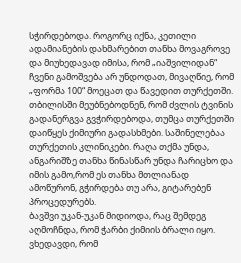სჭირდებოდა. როგორც იქნა, კეთილი ადამიანების დახმარებით თანხა მოვაგროვე და მიუხედავად იმისა, რომ „იაშვილიდან“ ჩვენი გამოშვება არ უნდოდათ, მივაღწიე, რომ „ფორმა 100“ მოეცათ და წავედით თურქეთში. თბილისში მეუბნებოდნენ, რომ ძვლის ტვინის გადანერგვა გვჭირდებოდა, თუმცა თურქეთში დაიწყეს ქიმიური გადასხმები. საშინელებაა თურქეთის კლინიკები. რაღა თქმა უნდა, ანგარიშზე თანხა წინასწარ უნდა ჩარიცხო და იმის გამო,რომ ეს თანხა მთლიანად ამოწურონ, გჭირდება თუ არა, გიტარებენ პროცედურებს.
ბავშვი უკან-უკან მიდიოდა, რაც შემდეგ აღმოჩნდა, რომ ჭარბი ქიმიის ბრალი იყო. ვხედავდი, რომ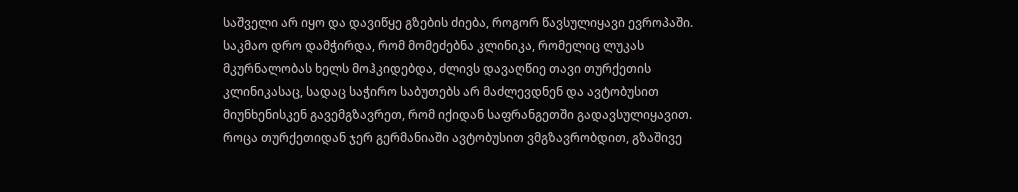საშველი არ იყო და დავიწყე გზების ძიება, როგორ წავსულიყავი ევროპაში. საკმაო დრო დამჭირდა, რომ მომეძებნა კლინიკა, რომელიც ლუკას მკურნალობას ხელს მოჰკიდებდა, ძლივს დავაღწიე თავი თურქეთის კლინიკასაც, სადაც საჭირო საბუთებს არ მაძლევდნენ და ავტობუსით მიუნხენისკენ გავემგზავრეთ, რომ იქიდან საფრანგეთში გადავსულიყავით.
როცა თურქეთიდან ჯერ გერმანიაში ავტობუსით ვმგზავრობდით, გზაშივე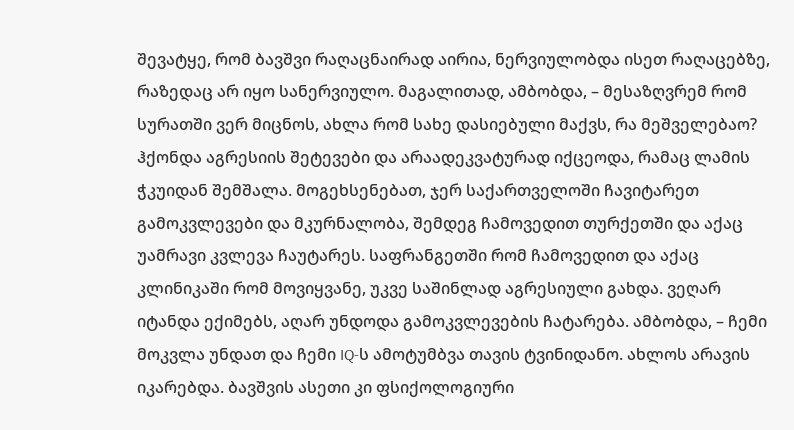შევატყე, რომ ბავშვი რაღაცნაირად აირია, ნერვიულობდა ისეთ რაღაცებზე, რაზედაც არ იყო სანერვიულო. მაგალითად, ამბობდა, – მესაზღვრემ რომ სურათში ვერ მიცნოს, ახლა რომ სახე დასიებული მაქვს, რა მეშველებაო? ჰქონდა აგრესიის შეტევები და არაადეკვატურად იქცეოდა, რამაც ლამის ჭკუიდან შემშალა. მოგეხსენებათ, ჯერ საქართველოში ჩავიტარეთ გამოკვლევები და მკურნალობა, შემდეგ ჩამოვედით თურქეთში და აქაც უამრავი კვლევა ჩაუტარეს. საფრანგეთში რომ ჩამოვედით და აქაც კლინიკაში რომ მოვიყვანე, უკვე საშინლად აგრესიული გახდა. ვეღარ იტანდა ექიმებს, აღარ უნდოდა გამოკვლევების ჩატარება. ამბობდა, – ჩემი მოკვლა უნდათ და ჩემი IQ-ს ამოტუმბვა თავის ტვინიდანო. ახლოს არავის იკარებდა. ბავშვის ასეთი კი ფსიქოლოგიური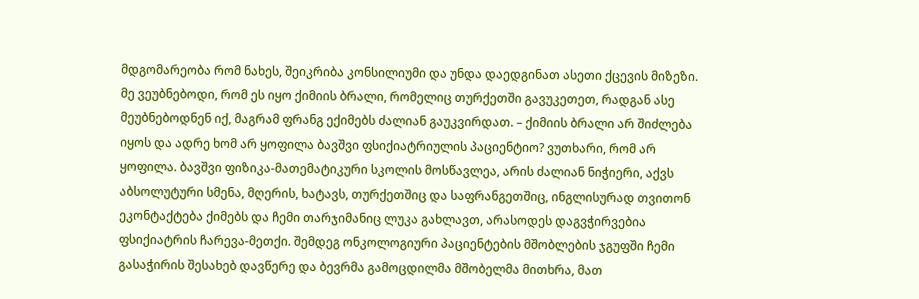მდგომარეობა რომ ნახეს, შეიკრიბა კონსილიუმი და უნდა დაედგინათ ასეთი ქცევის მიზეზი. მე ვეუბნებოდი, რომ ეს იყო ქიმიის ბრალი, რომელიც თურქეთში გავუკეთეთ, რადგან ასე მეუბნებოდნენ იქ, მაგრამ ფრანგ ექიმებს ძალიან გაუკვირდათ. – ქიმიის ბრალი არ შიძლება იყოს და ადრე ხომ არ ყოფილა ბავშვი ფსიქიატრიულის პაციენტიო? ვუთხარი, რომ არ ყოფილა. ბავშვი ფიზიკა-მათემატიკური სკოლის მოსწავლეა, არის ძალიან ნიჭიერი, აქვს აბსოლუტური სმენა, მღერის, ხატავს, თურქეთშიც და საფრანგეთშიც, ინგლისურად თვითონ ეკონტაქტება ქიმებს და ჩემი თარჯიმანიც ლუკა გახლავთ, არასოდეს დაგვჭირვებია ფსიქიატრის ჩარევა-მეთქი. შემდეგ ონკოლოგიური პაციენტების მშობლების ჯგუფში ჩემი გასაჭირის შესახებ დავწერე და ბევრმა გამოცდილმა მშობელმა მითხრა, მათ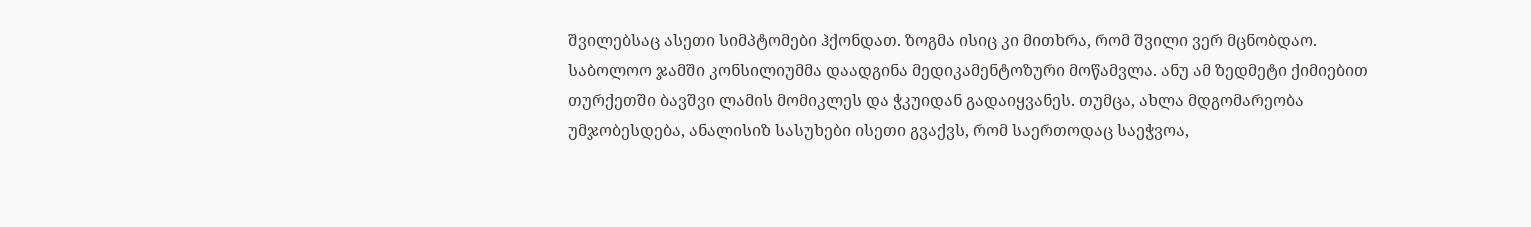შვილებსაც ასეთი სიმპტომები ჰქონდათ. ზოგმა ისიც კი მითხრა, რომ შვილი ვერ მცნობდაო.
საბოლოო ჯამში კონსილიუმმა დაადგინა მედიკამენტოზური მოწამვლა. ანუ ამ ზედმეტი ქიმიებით თურქეთში ბავშვი ლამის მომიკლეს და ჭკუიდან გადაიყვანეს. თუმცა, ახლა მდგომარეობა უმჯობესდება, ანალისიზ სასუხები ისეთი გვაქვს, რომ საერთოდაც საეჭვოა,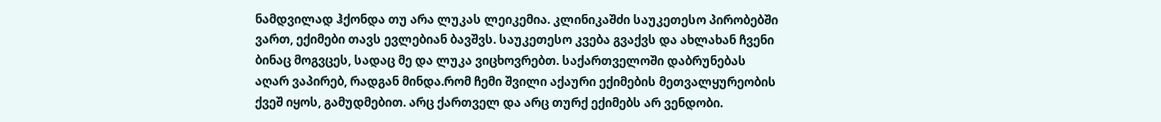ნამდვილად ჰქონდა თუ არა ლუკას ლეიკემია. კლინიკაშძი საუკეთესო პირობებში ვართ, ექიმები თავს ევლებიან ბავშვს. საუკეთესო კვება გვაქვს და ახლახან ჩვენი ბინაც მოგვცეს, სადაც მე და ლუკა ვიცხოვრებთ. საქართველოში დაბრუნებას აღარ ვაპირებ, რადგან მინდა.რომ ჩემი შვილი აქაური ექიმების მეთვალყურეობის ქვეშ იყოს, გამუდმებით. არც ქართველ და არც თურქ ექიმებს არ ვენდობი.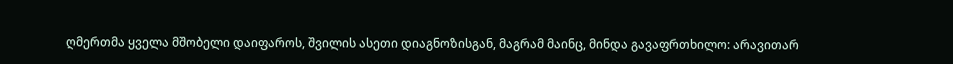ღმერთმა ყველა მშობელი დაიფაროს, შვილის ასეთი დიაგნოზისგან, მაგრამ მაინც, მინდა გავაფრთხილო: არავითარ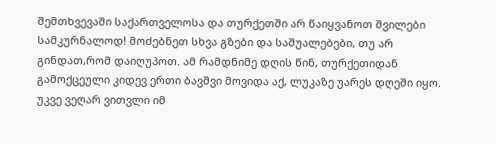შემთხვევაში საქართველოსა და თურქეთში არ წაიყვანოთ შვილები სამკურნალოდ! მოძებნეთ სხვა გზები და საშუალებები, თუ არ გინდათ,რომ დაიღუპოთ. ამ რამდნიმე დღის წინ, თურქეთიდან გამოქცეული კიდევ ერთი ბავშვი მოვიდა აქ, ლუკაზე უარეს დღეში იყო. უკვე ვეღარ ვითვლი იმ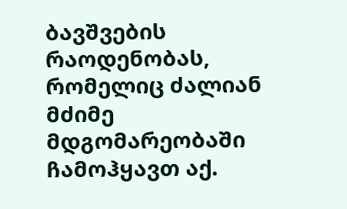ბავშვების რაოდენობას, რომელიც ძალიან მძიმე მდგომარეობაში ჩამოჰყავთ აქ.